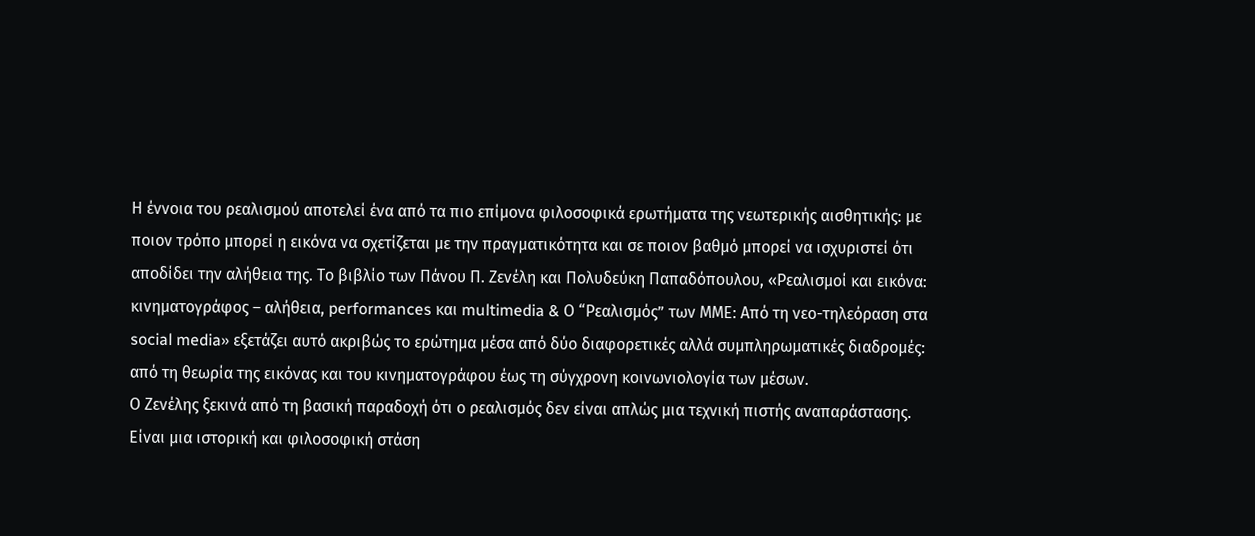Η έννοια του ρεαλισμού αποτελεί ένα από τα πιο επίμονα φιλοσοφικά ερωτήματα της νεωτερικής αισθητικής: με ποιον τρόπο μπορεί η εικόνα να σχετίζεται με την πραγματικότητα και σε ποιον βαθμό μπορεί να ισχυριστεί ότι αποδίδει την αλήθεια της. Το βιβλίο των Πάνου Π. Ζενέλη και Πολυδεύκη Παπαδόπουλου, «Ρεαλισμοί και εικόνα: κινηματογράφος – αλήθεια, performances και multimedia & Ο “Ρεαλισμός” των ΜΜΕ: Από τη νεο-τηλεόραση στα social media» εξετάζει αυτό ακριβώς το ερώτημα μέσα από δύο διαφορετικές αλλά συμπληρωματικές διαδρομές: από τη θεωρία της εικόνας και του κινηματογράφου έως τη σύγχρονη κοινωνιολογία των μέσων.
Ο Ζενέλης ξεκινά από τη βασική παραδοχή ότι ο ρεαλισμός δεν είναι απλώς μια τεχνική πιστής αναπαράστασης. Είναι μια ιστορική και φιλοσοφική στάση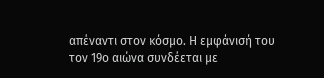απέναντι στον κόσμο. Η εμφάνισή του τον 19ο αιώνα συνδέεται με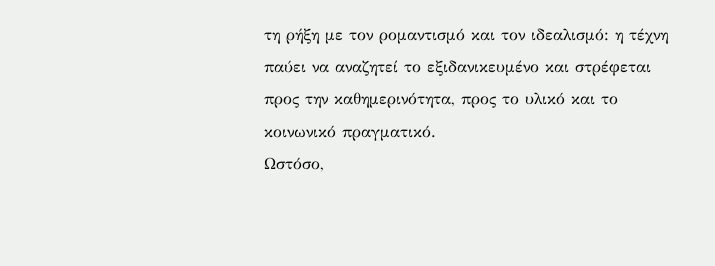τη ρήξη με τον ρομαντισμό και τον ιδεαλισμό: η τέχνη παύει να αναζητεί το εξιδανικευμένο και στρέφεται προς την καθημερινότητα, προς το υλικό και το κοινωνικό πραγματικό.
Ωστόσο,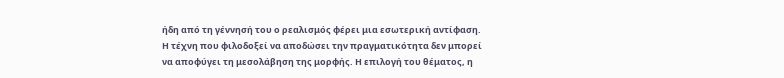ήδη από τη γέννησή του ο ρεαλισμός φέρει μια εσωτερική αντίφαση. Η τέχνη που φιλοδοξεί να αποδώσει την πραγματικότητα δεν μπορεί να αποφύγει τη μεσολάβηση της μορφής. Η επιλογή του θέματος, η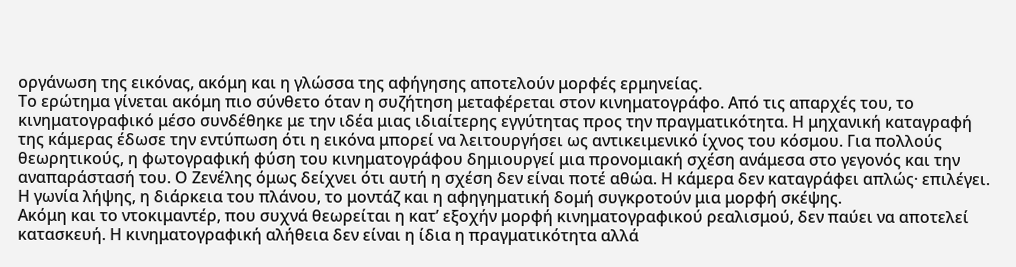οργάνωση της εικόνας, ακόμη και η γλώσσα της αφήγησης αποτελούν μορφές ερμηνείας.
Το ερώτημα γίνεται ακόμη πιο σύνθετο όταν η συζήτηση μεταφέρεται στον κινηματογράφο. Από τις απαρχές του, το κινηματογραφικό μέσο συνδέθηκε με την ιδέα μιας ιδιαίτερης εγγύτητας προς την πραγματικότητα. Η μηχανική καταγραφή της κάμερας έδωσε την εντύπωση ότι η εικόνα μπορεί να λειτουργήσει ως αντικειμενικό ίχνος του κόσμου. Για πολλούς θεωρητικούς, η φωτογραφική φύση του κινηματογράφου δημιουργεί μια προνομιακή σχέση ανάμεσα στο γεγονός και την αναπαράστασή του. Ο Ζενέλης όμως δείχνει ότι αυτή η σχέση δεν είναι ποτέ αθώα. Η κάμερα δεν καταγράφει απλώς· επιλέγει. Η γωνία λήψης, η διάρκεια του πλάνου, το μοντάζ και η αφηγηματική δομή συγκροτούν μια μορφή σκέψης.
Ακόμη και το ντοκιμαντέρ, που συχνά θεωρείται η κατ’ εξοχήν μορφή κινηματογραφικού ρεαλισμού, δεν παύει να αποτελεί κατασκευή. Η κινηματογραφική αλήθεια δεν είναι η ίδια η πραγματικότητα αλλά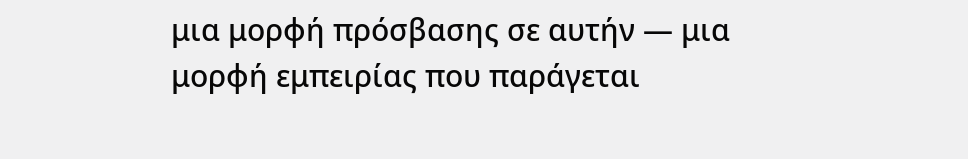μια μορφή πρόσβασης σε αυτήν — μια μορφή εμπειρίας που παράγεται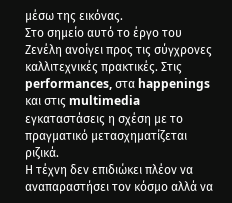μέσω της εικόνας.
Στο σημείο αυτό το έργο του Ζενέλη ανοίγει προς τις σύγχρονες καλλιτεχνικές πρακτικές. Στις performances, στα happenings και στις multimedia εγκαταστάσεις η σχέση με το πραγματικό μετασχηματίζεται ριζικά.
Η τέχνη δεν επιδιώκει πλέον να αναπαραστήσει τον κόσμο αλλά να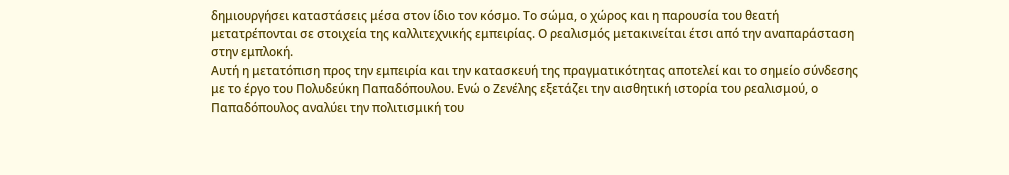δημιουργήσει καταστάσεις μέσα στον ίδιο τον κόσμο. Το σώμα, ο χώρος και η παρουσία του θεατή μετατρέπονται σε στοιχεία της καλλιτεχνικής εμπειρίας. Ο ρεαλισμός μετακινείται έτσι από την αναπαράσταση στην εμπλοκή.
Αυτή η μετατόπιση προς την εμπειρία και την κατασκευή της πραγματικότητας αποτελεί και το σημείο σύνδεσης με το έργο του Πολυδεύκη Παπαδόπουλου. Ενώ ο Ζενέλης εξετάζει την αισθητική ιστορία του ρεαλισμού, ο Παπαδόπουλος αναλύει την πολιτισμική του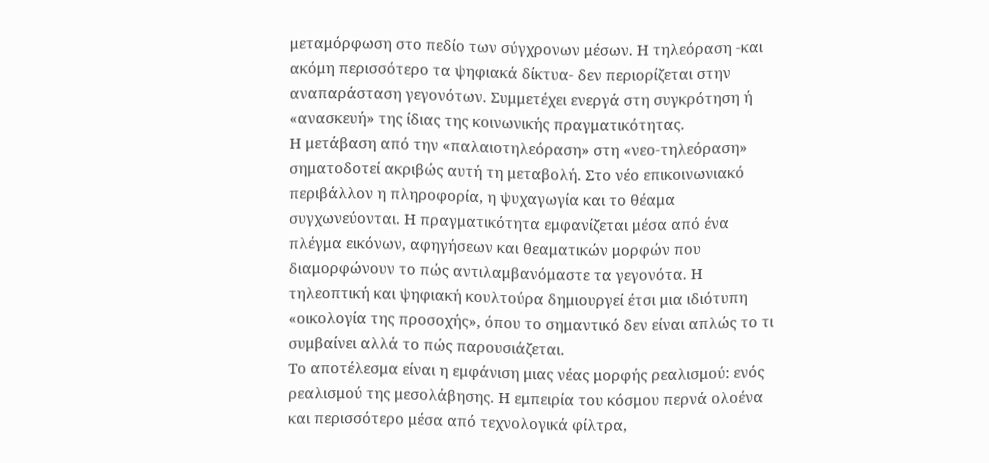μεταμόρφωση στο πεδίο των σύγχρονων μέσων. Η τηλεόραση -και ακόμη περισσότερο τα ψηφιακά δίκτυα- δεν περιορίζεται στην αναπαράσταση γεγονότων. Συμμετέχει ενεργά στη συγκρότηση ή «ανασκευή» της ίδιας της κοινωνικής πραγματικότητας.
Η μετάβαση από την «παλαιοτηλεόραση» στη «νεο-τηλεόραση» σηματοδοτεί ακριβώς αυτή τη μεταβολή. Στο νέο επικοινωνιακό περιβάλλον η πληροφορία, η ψυχαγωγία και το θέαμα συγχωνεύονται. Η πραγματικότητα εμφανίζεται μέσα από ένα πλέγμα εικόνων, αφηγήσεων και θεαματικών μορφών που διαμορφώνουν το πώς αντιλαμβανόμαστε τα γεγονότα. Η τηλεοπτική και ψηφιακή κουλτούρα δημιουργεί έτσι μια ιδιότυπη «οικολογία της προσοχής», όπου το σημαντικό δεν είναι απλώς το τι συμβαίνει αλλά το πώς παρουσιάζεται.
Το αποτέλεσμα είναι η εμφάνιση μιας νέας μορφής ρεαλισμού: ενός ρεαλισμού της μεσολάβησης. Η εμπειρία του κόσμου περνά ολοένα και περισσότερο μέσα από τεχνολογικά φίλτρα,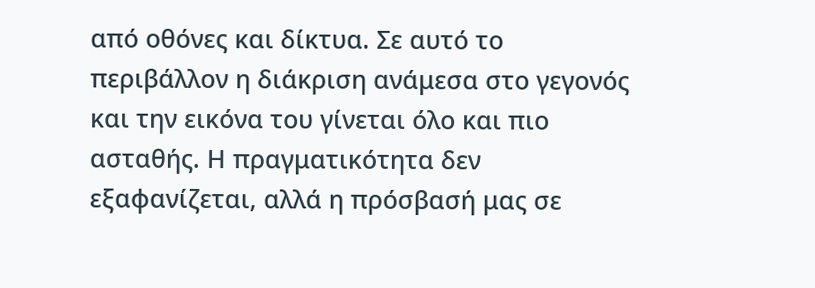από οθόνες και δίκτυα. Σε αυτό το περιβάλλον η διάκριση ανάμεσα στο γεγονός και την εικόνα του γίνεται όλο και πιο ασταθής. Η πραγματικότητα δεν εξαφανίζεται, αλλά η πρόσβασή μας σε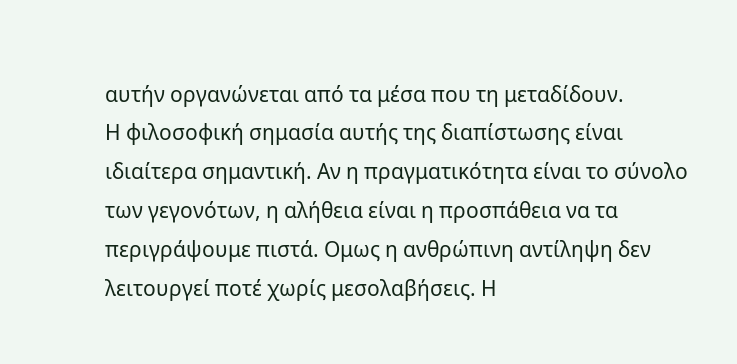αυτήν οργανώνεται από τα μέσα που τη μεταδίδουν.
Η φιλοσοφική σημασία αυτής της διαπίστωσης είναι ιδιαίτερα σημαντική. Αν η πραγματικότητα είναι το σύνολο των γεγονότων, η αλήθεια είναι η προσπάθεια να τα περιγράψουμε πιστά. Ομως η ανθρώπινη αντίληψη δεν λειτουργεί ποτέ χωρίς μεσολαβήσεις. Η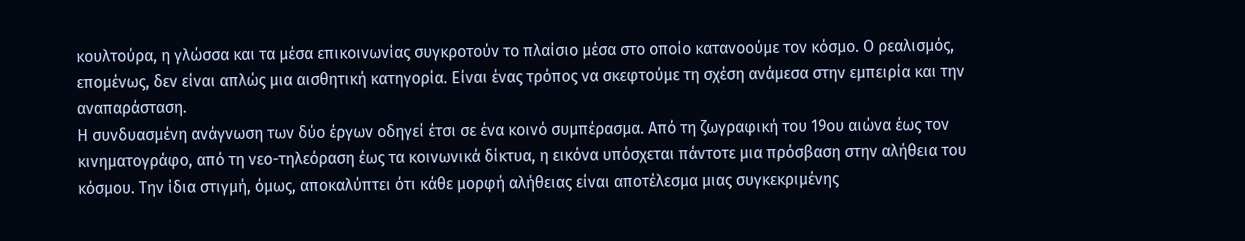κουλτούρα, η γλώσσα και τα μέσα επικοινωνίας συγκροτούν το πλαίσιο μέσα στο οποίο κατανοούμε τον κόσμο. Ο ρεαλισμός, επομένως, δεν είναι απλώς μια αισθητική κατηγορία. Είναι ένας τρόπος να σκεφτούμε τη σχέση ανάμεσα στην εμπειρία και την αναπαράσταση.
Η συνδυασμένη ανάγνωση των δύο έργων οδηγεί έτσι σε ένα κοινό συμπέρασμα. Από τη ζωγραφική του 19ου αιώνα έως τον κινηματογράφο, από τη νεο-τηλεόραση έως τα κοινωνικά δίκτυα, η εικόνα υπόσχεται πάντοτε μια πρόσβαση στην αλήθεια του κόσμου. Την ίδια στιγμή, όμως, αποκαλύπτει ότι κάθε μορφή αλήθειας είναι αποτέλεσμα μιας συγκεκριμένης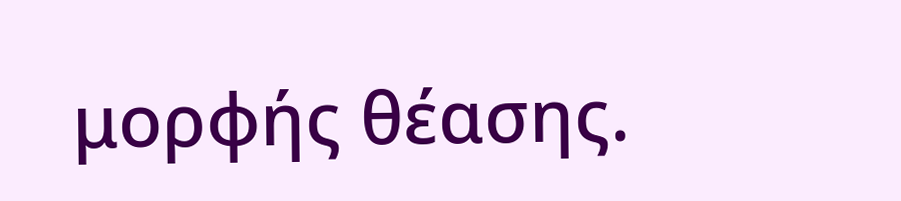μορφής θέασης.